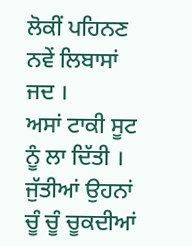ਲੋਕੀਂ ਪਹਿਨਣ ਨਵੇਂ ਲਿਬਾਸਾਂ ਜਦ ।
ਅਸਾਂ ਟਾਕੀ ਸੂਟ ਨੂੰ ਲਾ ਦਿੱਤੀ ।
ਜੁੱਤੀਆਂ ਉਹਨਾਂ ਚੂੰ ਚੂੰ ਚੂਕਦੀਆਂ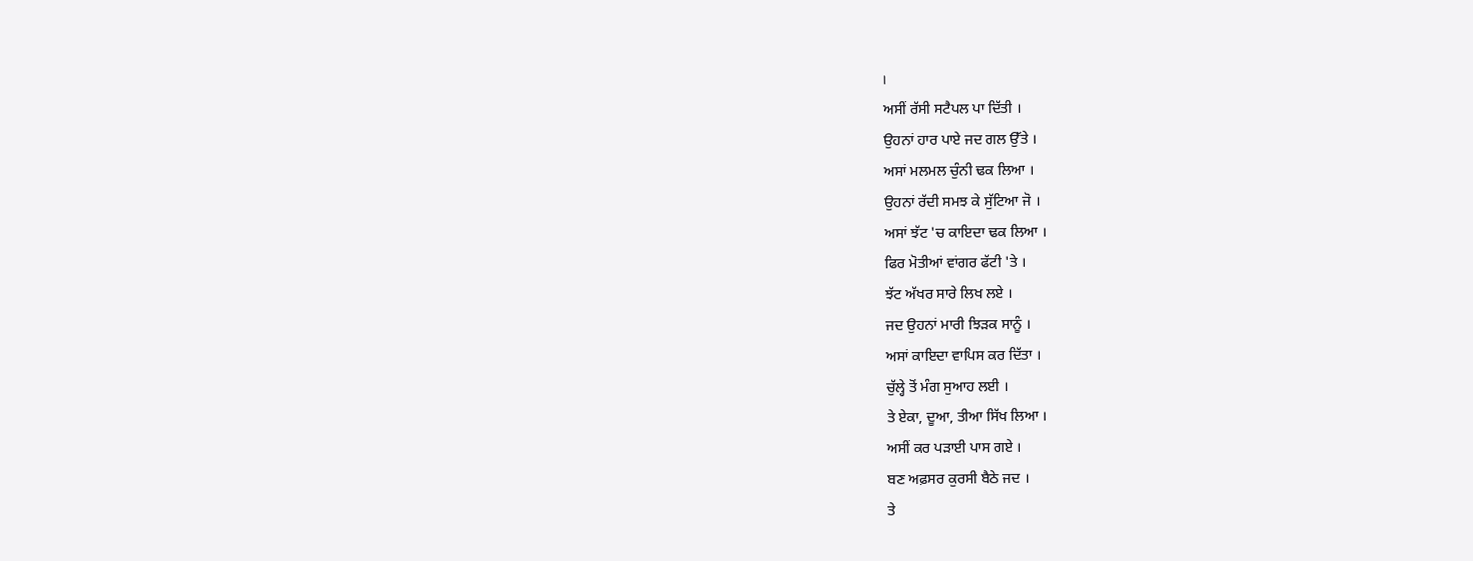।
ਅਸੀਂ ਰੱਸੀ ਸਟੈਪਲ ਪਾ ਦਿੱਤੀ ।
ਉਹਨਾਂ ਹਾਰ ਪਾਏ ਜਦ ਗਲ ਉੱਤੇ ।
ਅਸਾਂ ਮਲਮਲ ਚੁੰਨੀ ਢਕ ਲਿਆ ।
ਉਹਨਾਂ ਰੱਦੀ ਸਮਝ ਕੇ ਸੁੱਟਿਆ ਜੋ ।
ਅਸਾਂ ਝੱਟ 'ਚ ਕਾਇਦਾ ਢਕ ਲਿਆ ।
ਫਿਰ ਮੋਤੀਆਂ ਵਾਂਗਰ ਫੱਟੀ 'ਤੇ ।
ਝੱਟ ਅੱਖਰ ਸਾਰੇ ਲਿਖ ਲਏ ।
ਜਦ ਉਹਨਾਂ ਮਾਰੀ ਝਿੜਕ ਸਾਨੂੰ ।
ਅਸਾਂ ਕਾਇਦਾ ਵਾਪਿਸ ਕਰ ਦਿੱਤਾ ।
ਚੁੱਲ੍ਹੇ ਤੋਂ ਮੰਗ ਸੁਆਹ ਲਈ ।
ਤੇ ਏਕਾ, ਦੂਆ, ਤੀਆ ਸਿੱਖ ਲਿਆ ।
ਅਸੀਂ ਕਰ ਪੜਾਈ ਪਾਸ ਗਏ ।
ਬਣ ਅਫ਼ਸਰ ਕੁਰਸੀ ਬੈਠੇ ਜਦ ।
ਤੇ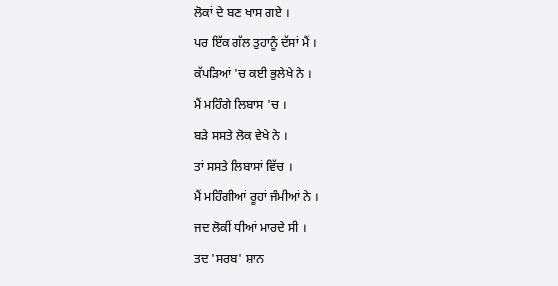ਲੋਕਾਂ ਦੇ ਬਣ ਖਾਸ ਗਏ ।
ਪਰ ਇੱਕ ਗੱਲ ਤੁਹਾਨੂੰ ਦੱਸਾਂ ਮੈਂ ।
ਕੱਪੜਿਆਂ 'ਚ ਕਈ ਭੁਲੇਖੇ ਨੇ ।
ਮੈਂ ਮਹਿੰਗੇ ਲਿਬਾਸ 'ਚ ।
ਬੜੇ ਸਸਤੇ ਲੋਕ ਵੇਖੇ ਨੇ ।
ਤਾਂ ਸਸਤੇ ਲਿਬਾਸਾਂ ਵਿੱਚ ।
ਮੈਂ ਮਹਿੰਗੀਆਂ ਰੂਹਾਂ ਜੰਮੀਆਂ ਨੇ ।
ਜਦ ਲੋਕੀਂ ਧੀਆਂ ਮਾਰਦੇ ਸੀ ।
ਤਦ 'ਸਰਬ' ਸ਼ਾਨ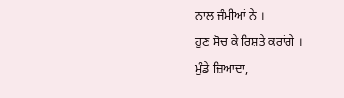ਨਾਲ ਜੰਮੀਆਂ ਨੇ ।
ਹੁਣ ਸੋਚ ਕੇ ਰਿਸ਼ਤੇ ਕਰਾਂਗੇ ।
ਮੁੰਡੇ ਜ਼ਿਆਦਾ,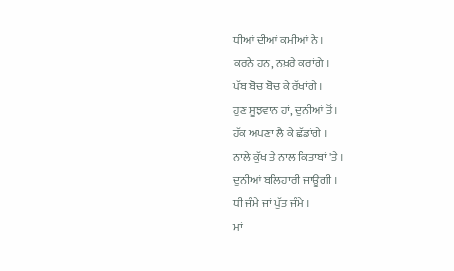ਧੀਆਂ ਦੀਆਂ ਕਮੀਆਂ ਨੇ ।
ਕਰਨੇ ਹਨ, ਨਖ਼ਰੇ ਕਰਾਂਗੇ ।
ਪੱਬ ਬੋਚ ਬੋਚ ਕੇ ਰੱਖਾਂਗੇ ।
ਹੁਣ ਸੂਝਵਾਨ ਹਾਂ, ਦੁਨੀਆਂ ਤੋਂ ।
ਹੱਕ ਅਪਣਾ ਲੈ ਕੇ ਛੱਡਾਂਗੇ ।
ਨਾਲੇ ਕੁੱਖ ਤੇ ਨਾਲ ਕਿਤਾਬਾਂ 'ਤੇ ।
ਦੁਨੀਆਂ ਬਲਿਹਾਰੀ ਜਾਊਗੀ ।
ਧੀ ਜੰਮੇ ਜਾਂ ਪੁੱਤ ਜੰਮੇ ।
ਮਾਂ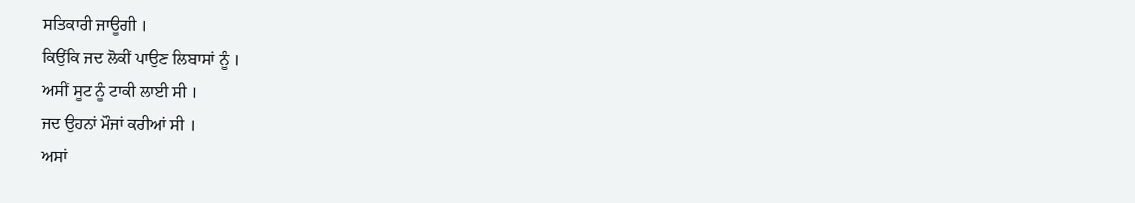ਸਤਿਕਾਰੀ ਜਾਊਗੀ ।
ਕਿਉਂਕਿ ਜਦ ਲੋਕੀਂ ਪਾਉਣ ਲਿਬਾਸਾਂ ਨੂੰ ।
ਅਸੀਂ ਸੂਟ ਨੂੰ ਟਾਕੀ ਲਾਈ ਸੀ ।
ਜਦ ਉਹਨਾਂ ਮੌਜਾਂ ਕਰੀਆਂ ਸੀ ।
ਅਸਾਂ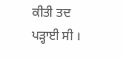ਕੀਤੀ ਤਦ ਪੜ੍ਹਾਈ ਸੀ ।